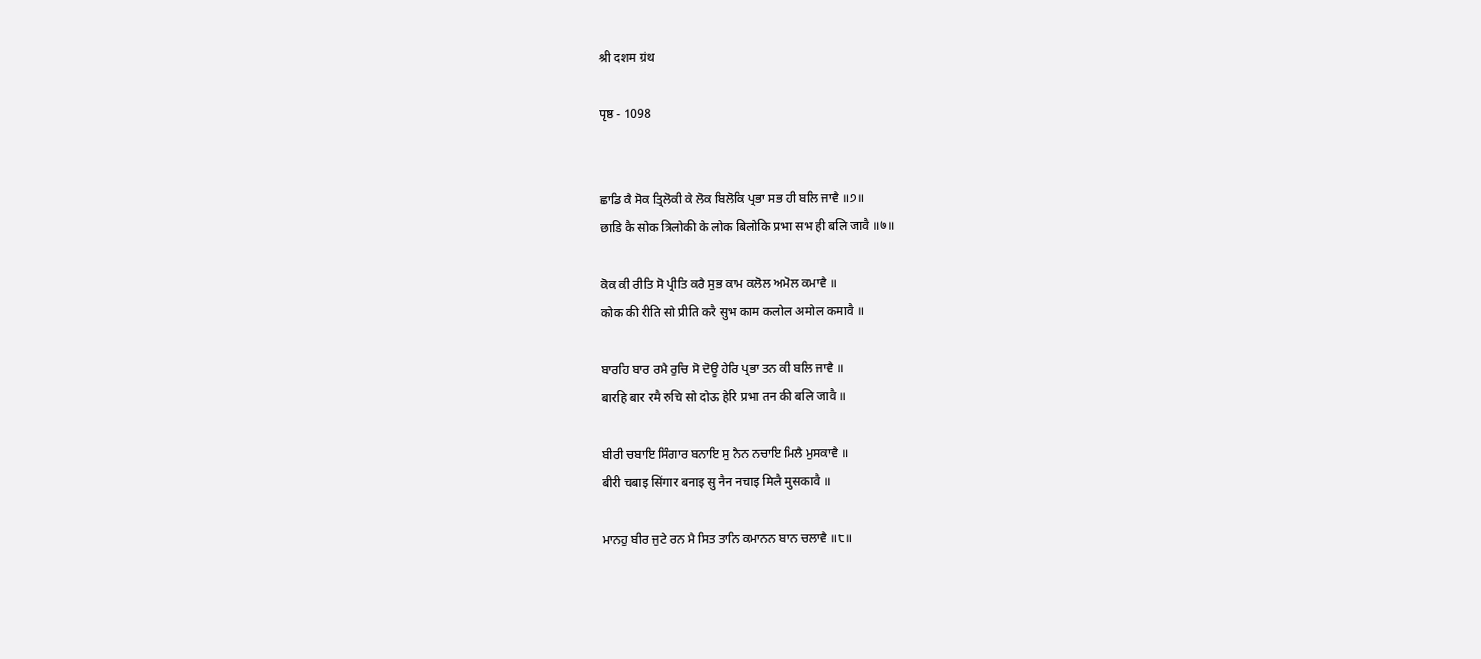श्री दशम ग्रंथ

पृष्ठ - 1098


ਛਾਡਿ ਕੈ ਸੋਕ ਤ੍ਰਿਲੋਕੀ ਕੇ ਲੋਕ ਬਿਲੋਕਿ ਪ੍ਰਭਾ ਸਭ ਹੀ ਬਲਿ ਜਾਵੈ ॥੭॥
छाडि कै सोक त्रिलोकी के लोक बिलोकि प्रभा सभ ही बलि जावै ॥७॥

ਕੋਕ ਕੀ ਰੀਤਿ ਸੋ ਪ੍ਰੀਤਿ ਕਰੈ ਸੁਭ ਕਾਮ ਕਲੋਲ ਅਮੋਲ ਕਮਾਵੈ ॥
कोक की रीति सो प्रीति करै सुभ काम कलोल अमोल कमावै ॥

ਬਾਰਹਿ ਬਾਰ ਰਮੈ ਰੁਚਿ ਸੋ ਦੋਊ ਹੇਰਿ ਪ੍ਰਭਾ ਤਨ ਕੀ ਬਲਿ ਜਾਵੈ ॥
बारहि बार रमै रुचि सो दोऊ हेरि प्रभा तन की बलि जावै ॥

ਬੀਰੀ ਚਬਾਇ ਸਿੰਗਾਰ ਬਨਾਇ ਸੁ ਨੈਨ ਨਚਾਇ ਮਿਲੈ ਮੁਸਕਾਵੈ ॥
बीरी चबाइ सिंगार बनाइ सु नैन नचाइ मिलै मुसकावै ॥

ਮਾਨਹੁ ਬੀਰ ਜੁਟੇ ਰਨ ਮੈ ਸਿਤ ਤਾਨਿ ਕਮਾਨਨ ਬਾਨ ਚਲਾਵੈ ॥੮॥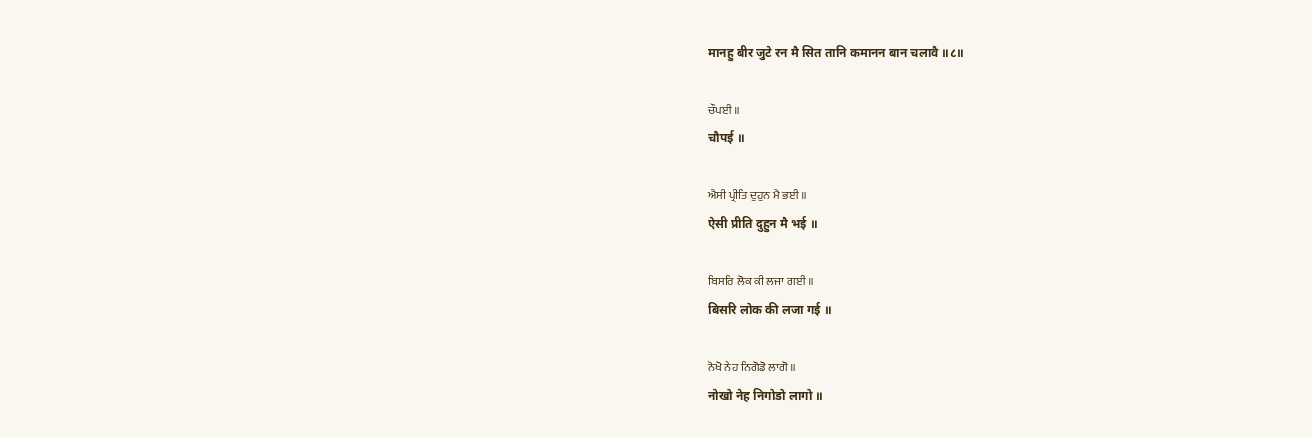मानहु बीर जुटे रन मै सित तानि कमानन बान चलावै ॥८॥

ਚੌਪਈ ॥
चौपई ॥

ਐਸੀ ਪ੍ਰੀਤਿ ਦੁਹੁਨ ਮੈ ਭਈ ॥
ऐसी प्रीति दुहुन मै भई ॥

ਬਿਸਰਿ ਲੋਕ ਕੀ ਲਜਾ ਗਈ ॥
बिसरि लोक की लजा गई ॥

ਨੋਖੋ ਨੇਹ ਨਿਗੋਡੋ ਲਾਗੋ ॥
नोखो नेह निगोडो लागो ॥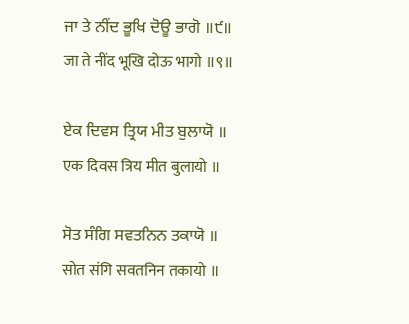ਜਾ ਤੇ ਨੀਂਦ ਭੂਖਿ ਦੋਊ ਭਾਗੋ ॥੯॥
जा ते नींद भूखि दोऊ भागो ॥९॥

ਏਕ ਦਿਵਸ ਤ੍ਰਿਯ ਮੀਤ ਬੁਲਾਯੋ ॥
एक दिवस त्रिय मीत बुलायो ॥

ਸੋਤ ਸੰਗਿ ਸਵਤਨਿਨ ਤਕਾਯੋ ॥
सोत संगि सवतनिन तकायो ॥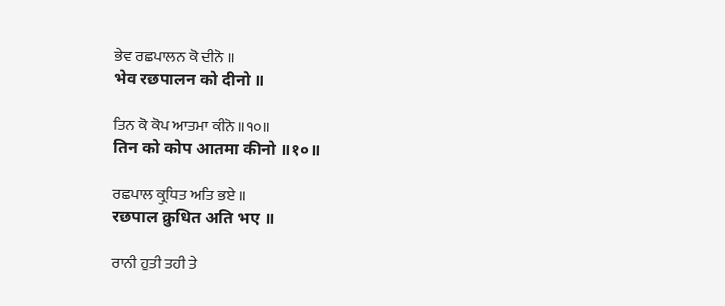ਭੇਵ ਰਛਪਾਲਨ ਕੋ ਦੀਨੋ ॥
भेव रछपालन को दीनो ॥

ਤਿਨ ਕੋ ਕੋਪ ਆਤਮਾ ਕੀਨੋ ॥੧੦॥
तिन को कोप आतमा कीनो ॥१०॥

ਰਛਪਾਲ ਕ੍ਰੁਧਿਤ ਅਤਿ ਭਏ ॥
रछपाल क्रुधित अति भए ॥

ਰਾਨੀ ਹੁਤੀ ਤਹੀ ਤੇ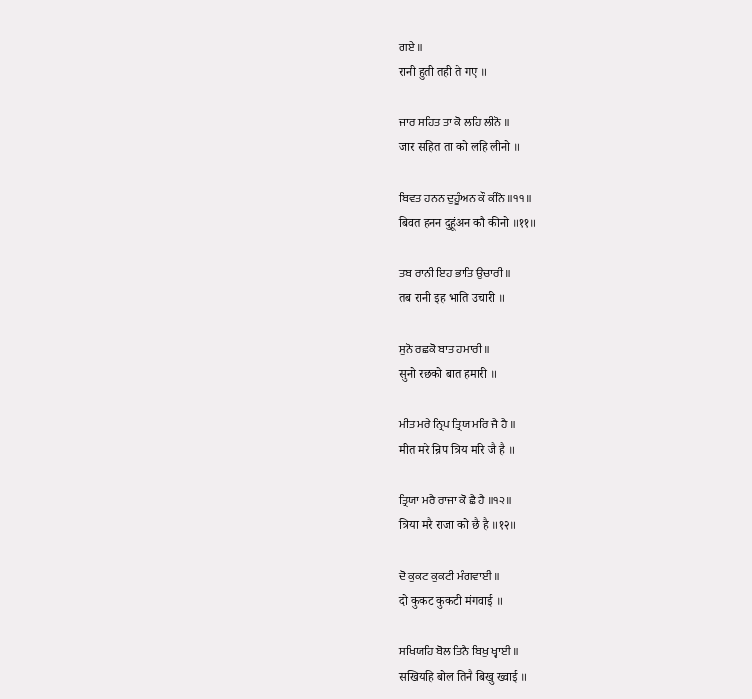ਗਏ ॥
रानी हुती तही ते गए ॥

ਜਾਰ ਸਹਿਤ ਤਾ ਕੋ ਲਹਿ ਲੀਨੋ ॥
जार सहित ता को लहि लीनो ॥

ਬਿਵਤ ਹਨਨ ਦੁਹੂੰਅਨ ਕੌ ਕੀਨੋ ॥੧੧॥
बिवत हनन दुहूंअन कौ कीनो ॥११॥

ਤਬ ਰਾਨੀ ਇਹ ਭਾਤਿ ਉਚਾਰੀ ॥
तब रानी इह भाति उचारी ॥

ਸੁਨੋ ਰਛਕੋ ਬਾਤ ਹਮਾਰੀ ॥
सुनो रछको बात हमारी ॥

ਮੀਤ ਮਰੇ ਨ੍ਰਿਪ ਤ੍ਰਿਯ ਮਰਿ ਜੈ ਹੈ ॥
मीत मरे न्रिप त्रिय मरि जै है ॥

ਤ੍ਰਿਯਾ ਮਰੈ ਰਾਜਾ ਕੋ ਛੈ ਹੈ ॥੧੨॥
त्रिया मरै राजा को छै है ॥१२॥

ਦੋ ਕੁਕਟ ਕੁਕਟੀ ਮੰਗਵਾਈ ॥
दो कुकट कुकटी मंगवाई ॥

ਸਖਿਯਹਿ ਬੋਲ ਤਿਨੈ ਬਿਖੁ ਖ੍ਵਾਈ ॥
सखियहि बोल तिनै बिखु ख्वाई ॥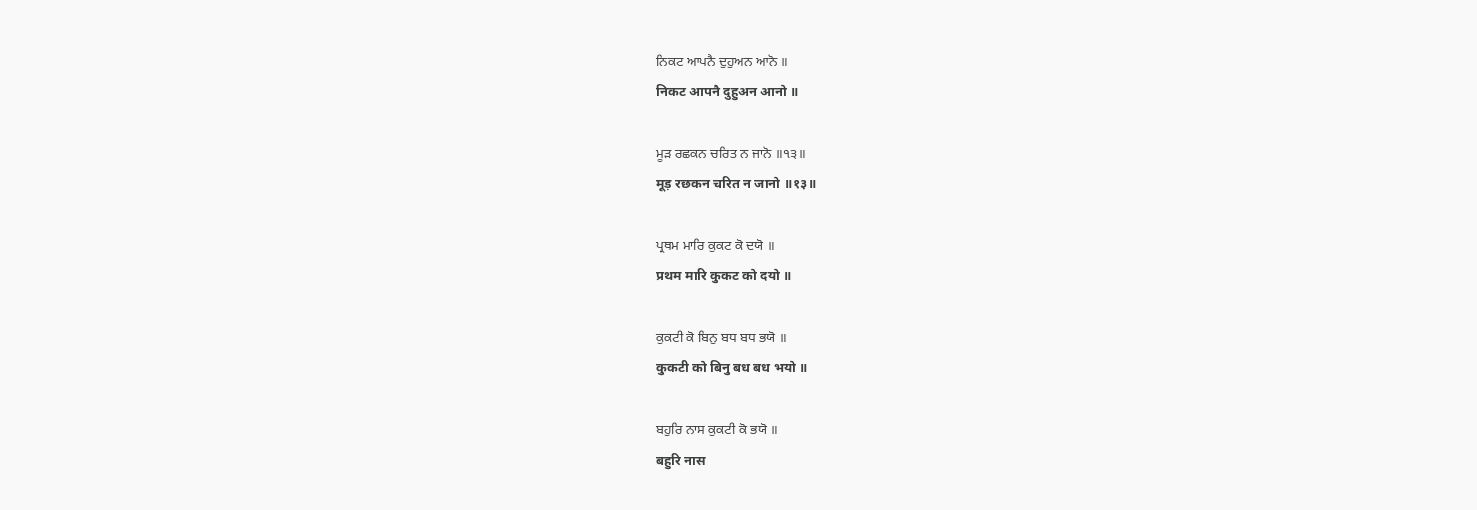ਨਿਕਟ ਆਪਨੈ ਦੁਹੁਅਨ ਆਨੋ ॥
निकट आपनै दुहुअन आनो ॥

ਮੂੜ ਰਛਕਨ ਚਰਿਤ ਨ ਜਾਨੋ ॥੧੩॥
मूड़ रछकन चरित न जानो ॥१३॥

ਪ੍ਰਥਮ ਮਾਰਿ ਕੁਕਟ ਕੋ ਦਯੋ ॥
प्रथम मारि कुकट को दयो ॥

ਕੁਕਟੀ ਕੋ ਬਿਨੁ ਬਧ ਬਧ ਭਯੋ ॥
कुकटी को बिनु बध बध भयो ॥

ਬਹੁਰਿ ਨਾਸ ਕੁਕਟੀ ਕੋ ਭਯੋ ॥
बहुरि नास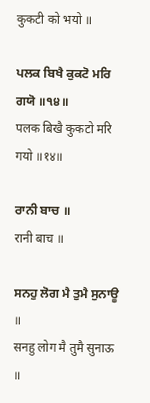कुकटी को भयो ॥

ਪਲਕ ਬਿਖੈ ਕੁਕਟੋ ਮਰਿ ਗਯੋ ॥੧੪॥
पलक बिखै कुकटो मरि गयो ॥१४॥

ਰਾਨੀ ਬਾਚ ॥
रानी बाच ॥

ਸਨਹੁ ਲੋਗ ਮੈ ਤੁਮੈ ਸੁਨਾਊ ॥
सनहु लोग मै तुमै सुनाऊ ॥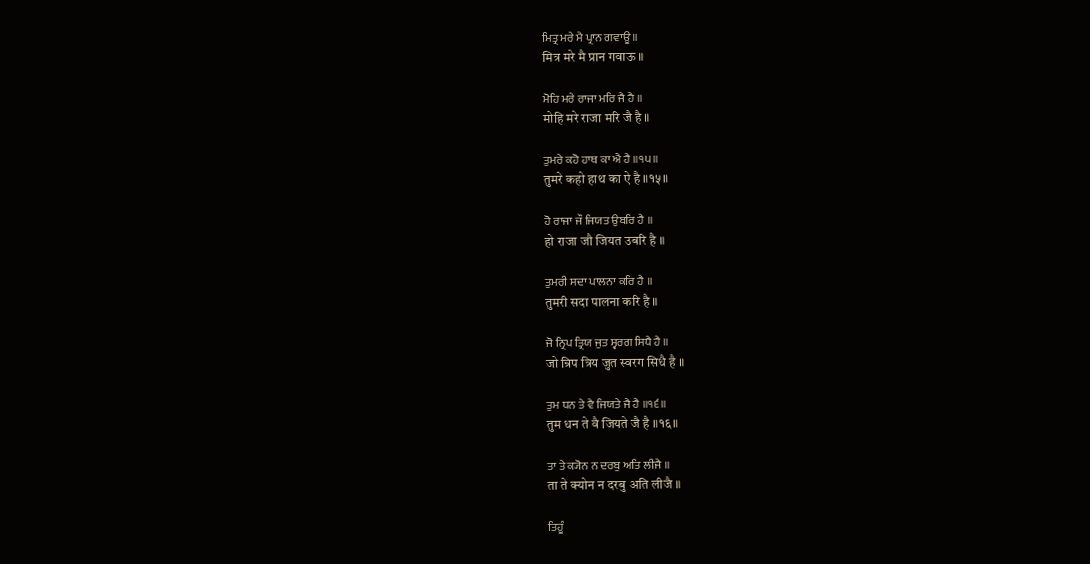ਮਿਤ੍ਰ ਮਰੇ ਮੈ ਪ੍ਰਾਨ ਗਵਾਊ ॥
मित्र मरे मै प्रान गवाऊ ॥

ਮੋਹਿ ਮਰੇ ਰਾਜਾ ਮਰਿ ਜੈ ਹੈ ॥
मोहि मरे राजा मरि जै है ॥

ਤੁਮਰੇ ਕਹੋ ਹਾਥ ਕਾ ਐ ਹੈ ॥੧੫॥
तुमरे कहो हाथ का ऐ है ॥१५॥

ਹੋ ਰਾਜਾ ਜੌ ਜਿਯਤ ਉਬਰਿ ਹੈ ॥
हो राजा जौ जियत उबरि है ॥

ਤੁਮਰੀ ਸਦਾ ਪਾਲਨਾ ਕਰਿ ਹੈ ॥
तुमरी सदा पालना करि है ॥

ਜੋ ਨ੍ਰਿਪ ਤ੍ਰਿਯ ਜੁਤ ਸ੍ਵਰਗ ਸਿਧੈ ਹੈ ॥
जो न्रिप त्रिय जुत स्वरग सिधै है ॥

ਤੁਮ ਧਨ ਤੇ ਵੈ ਜਿਯਤੇ ਜੈ ਹੈ ॥੧੬॥
तुम धन ते वै जियते जै है ॥१६॥

ਤਾ ਤੇ ਕ੍ਯੋਨ ਨ ਦਰਬੁ ਅਤਿ ਲੀਜੈ ॥
ता ते क्योन न दरबु अति लीजै ॥

ਤਿਹੂੰ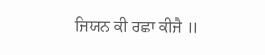ਜਿਯਨ ਕੀ ਰਛਾ ਕੀਜੈ ॥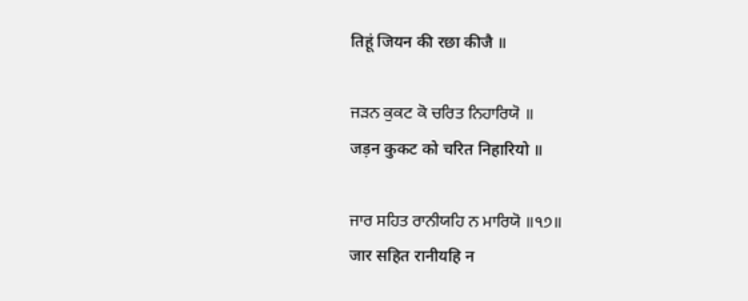तिहूं जियन की रछा कीजै ॥

ਜੜਨ ਕੁਕਟ ਕੋ ਚਰਿਤ ਨਿਹਾਰਿਯੋ ॥
जड़न कुकट को चरित निहारियो ॥

ਜਾਰ ਸਹਿਤ ਰਾਨੀਯਹਿ ਨ ਮਾਰਿਯੋ ॥੧੭॥
जार सहित रानीयहि न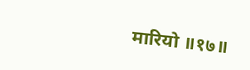मारियो ॥१७॥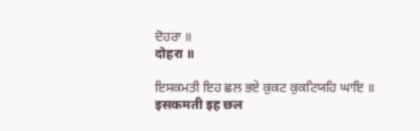ਦੋਹਰਾ ॥
दोहरा ॥

ਇਸਕਮਤੀ ਇਹ ਛਲ ਭਏ ਕੁਕਟ ਕੁਕਟਿਯਹਿ ਘਾਇ ॥
इसकमती इह छल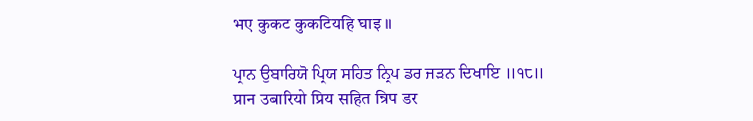भए कुकट कुकटियहि घाइ ॥

ਪ੍ਰਾਨ ਉਬਾਰਿਯੋ ਪ੍ਰਿਯ ਸਹਿਤ ਨ੍ਰਿਪ ਡਰ ਜੜਨ ਦਿਖਾਇ ॥੧੮॥
प्रान उबारियो प्रिय सहित न्रिप डर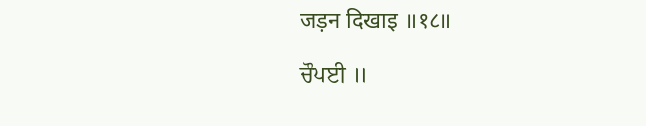जड़न दिखाइ ॥१८॥

ਚੌਪਈ ॥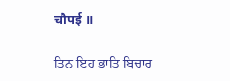चौपई ॥

ਤਿਨ ਇਹ ਭਾਤਿ ਬਿਚਾਰ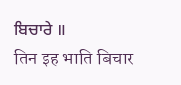ਬਿਚਾਰੇ ॥
तिन इह भाति बिचार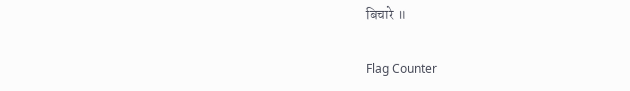बिचारे ॥


Flag Counter